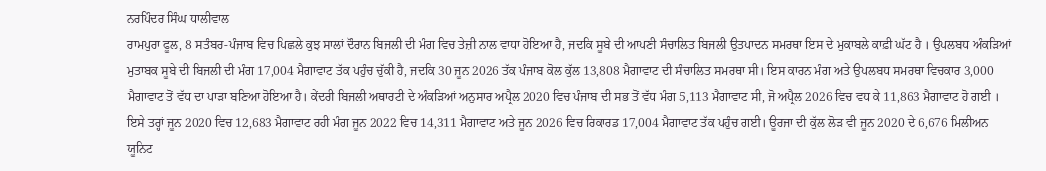ਨਰਪਿੰਦਰ ਸਿੰਘ ਧਾਲੀਵਾਲ
ਰਾਮਪੁਰਾ ਫੂਲ, 8 ਸਤੰਬਰ-ਪੰਜਾਬ ਵਿਚ ਪਿਛਲੇ ਕੁਝ ਸਾਲਾਂ ਦੌਰਾਨ ਬਿਜਲੀ ਦੀ ਮੰਗ ਵਿਚ ਤੇਜ਼ੀ ਨਾਲ ਵਾਧਾ ਹੋਇਆ ਹੈ, ਜਦਕਿ ਸੂਬੇ ਦੀ ਆਪਣੀ ਸੰਚਾਲਿਤ ਬਿਜਲੀ ਉਤਪਾਦਨ ਸਮਰਥਾ ਇਸ ਦੇ ਮੁਕਾਬਲੇ ਕਾਫ਼ੀ ਘੱਟ ਹੈ । ਉਪਲਬਧ ਅੰਕੜਿਆਂ ਮੁਤਾਬਕ ਸੂਬੇ ਦੀ ਬਿਜਲੀ ਦੀ ਮੰਗ 17,004 ਮੈਗਾਵਾਟ ਤੱਕ ਪਹੁੰਚ ਚੁੱਕੀ ਹੈ, ਜਦਕਿ 30 ਜੂਨ 2026 ਤੱਕ ਪੰਜਾਬ ਕੋਲ ਕੁੱਲ 13,808 ਮੈਗਾਵਾਟ ਦੀ ਸੰਚਾਲਿਤ ਸਮਰਥਾ ਸੀ। ਇਸ ਕਾਰਨ ਮੰਗ ਅਤੇ ਉਪਲਬਧ ਸਮਰਥਾ ਵਿਚਕਾਰ 3,000 ਮੈਗਾਵਾਟ ਤੋਂ ਵੱਧ ਦਾ ਪਾੜਾ ਬਣਿਆ ਹੋਇਆ ਹੈ। ਕੇਂਦਰੀ ਬਿਜਲੀ ਅਥਾਰਟੀ ਦੇ ਅੰਕੜਿਆਂ ਅਨੁਸਾਰ ਅਪ੍ਰੈਲ 2020 ਵਿਚ ਪੰਜਾਬ ਦੀ ਸਭ ਤੋਂ ਵੱਧ ਮੰਗ 5,113 ਮੈਗਾਵਾਟ ਸੀ, ਜੋ ਅਪ੍ਰੈਲ 2026 ਵਿਚ ਵਧ ਕੇ 11,863 ਮੈਗਾਵਾਟ ਹੋ ਗਈ । ਇਸੇ ਤਰ੍ਹਾਂ ਜੂਨ 2020 ਵਿਚ 12,683 ਮੈਗਾਵਾਟ ਰਹੀ ਮੰਗ ਜੂਨ 2022 ਵਿਚ 14,311 ਮੈਗਾਵਾਟ ਅਤੇ ਜੂਨ 2026 ਵਿਚ ਰਿਕਾਰਡ 17,004 ਮੈਗਾਵਾਟ ਤੱਕ ਪਹੁੰਚ ਗਈ। ਊਰਜਾ ਦੀ ਕੁੱਲ ਲੋੜ ਵੀ ਜੂਨ 2020 ਦੇ 6,676 ਮਿਲੀਅਨ ਯੂਨਿਟ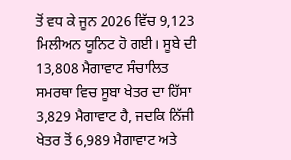ਤੋਂ ਵਧ ਕੇ ਜੂਨ 2026 ਵਿੱਚ 9,123 ਮਿਲੀਅਨ ਯੂਨਿਟ ਹੋ ਗਈ। ਸੂਬੇ ਦੀ 13,808 ਮੈਗਾਵਾਟ ਸੰਚਾਲਿਤ ਸਮਰਥਾ ਵਿਚ ਸੂਬਾ ਖੇਤਰ ਦਾ ਹਿੱਸਾ 3,829 ਮੈਗਾਵਾਟ ਹੈ, ਜਦਕਿ ਨਿੱਜੀ ਖੇਤਰ ਤੋਂ 6,989 ਮੈਗਾਵਾਟ ਅਤੇ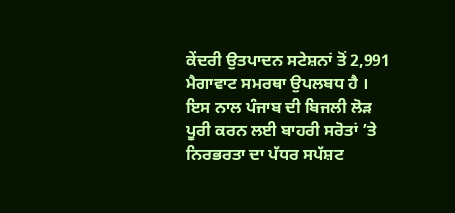ਕੇਂਦਰੀ ਉਤਪਾਦਨ ਸਟੇਸ਼ਨਾਂ ਤੋਂ 2,991 ਮੈਗਾਵਾਟ ਸਮਰਥਾ ਉਪਲਬਧ ਹੈ ।
ਇਸ ਨਾਲ ਪੰਜਾਬ ਦੀ ਬਿਜਲੀ ਲੋੜ ਪੂਰੀ ਕਰਨ ਲਈ ਬਾਹਰੀ ਸਰੋਤਾਂ ’ਤੇ ਨਿਰਭਰਤਾ ਦਾ ਪੱਧਰ ਸਪੱਸ਼ਟ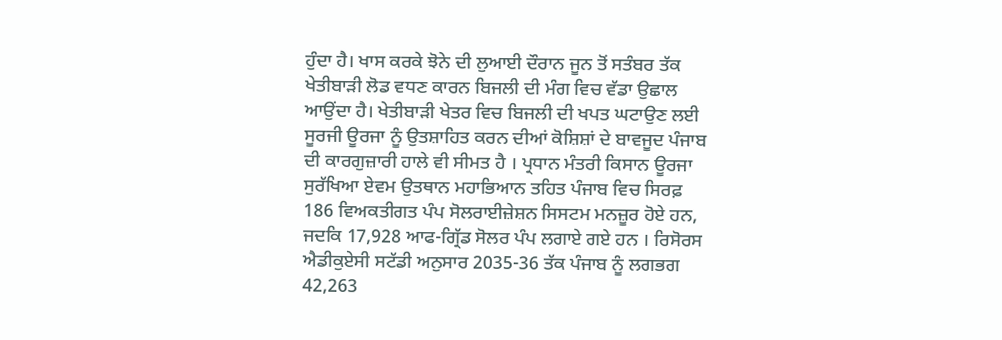ਹੁੰਦਾ ਹੈ। ਖਾਸ ਕਰਕੇ ਝੋਨੇ ਦੀ ਲੁਆਈ ਦੌਰਾਨ ਜੂਨ ਤੋਂ ਸਤੰਬਰ ਤੱਕ ਖੇਤੀਬਾੜੀ ਲੋਡ ਵਧਣ ਕਾਰਨ ਬਿਜਲੀ ਦੀ ਮੰਗ ਵਿਚ ਵੱਡਾ ਉਛਾਲ ਆਉਂਦਾ ਹੈ। ਖੇਤੀਬਾੜੀ ਖੇਤਰ ਵਿਚ ਬਿਜਲੀ ਦੀ ਖਪਤ ਘਟਾਉਣ ਲਈ ਸੂਰਜੀ ਊਰਜਾ ਨੂੰ ਉਤਸ਼ਾਹਿਤ ਕਰਨ ਦੀਆਂ ਕੋਸ਼ਿਸ਼ਾਂ ਦੇ ਬਾਵਜੂਦ ਪੰਜਾਬ ਦੀ ਕਾਰਗੁਜ਼ਾਰੀ ਹਾਲੇ ਵੀ ਸੀਮਤ ਹੈ । ਪ੍ਰਧਾਨ ਮੰਤਰੀ ਕਿਸਾਨ ਊਰਜਾ ਸੁਰੱਖਿਆ ਏਵਮ ਉਤਥਾਨ ਮਹਾਭਿਆਨ ਤਹਿਤ ਪੰਜਾਬ ਵਿਚ ਸਿਰਫ਼ 186 ਵਿਅਕਤੀਗਤ ਪੰਪ ਸੋਲਰਾਈਜ਼ੇਸ਼ਨ ਸਿਸਟਮ ਮਨਜ਼ੂਰ ਹੋਏ ਹਨ, ਜਦਕਿ 17,928 ਆਫ-ਗ੍ਰਿੱਡ ਸੋਲਰ ਪੰਪ ਲਗਾਏ ਗਏ ਹਨ । ਰਿਸੋਰਸ ਐਡੀਕੁਏਸੀ ਸਟੱਡੀ ਅਨੁਸਾਰ 2035-36 ਤੱਕ ਪੰਜਾਬ ਨੂੰ ਲਗਭਗ 42,263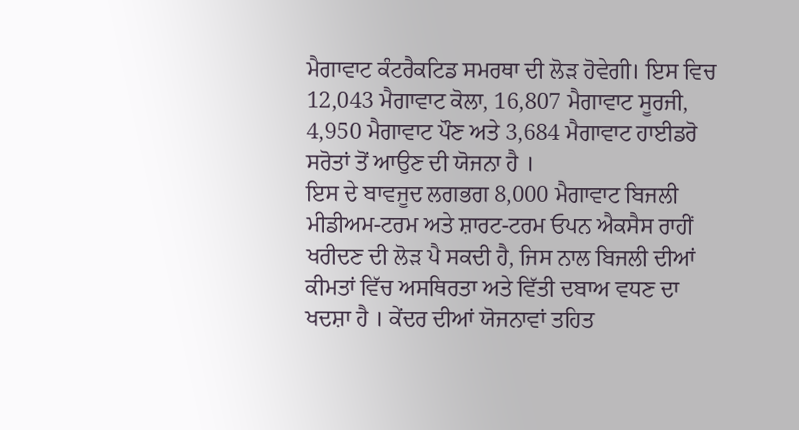ਮੈਗਾਵਾਟ ਕੰਟਰੈਕਟਿਡ ਸਮਰਥਾ ਦੀ ਲੋੜ ਹੋਵੇਗੀ। ਇਸ ਵਿਚ 12,043 ਮੈਗਾਵਾਟ ਕੋਲਾ, 16,807 ਮੈਗਾਵਾਟ ਸੂਰਜੀ, 4,950 ਮੈਗਾਵਾਟ ਪੌਣ ਅਤੇ 3,684 ਮੈਗਾਵਾਟ ਹਾਈਡਰੋ ਸਰੋਤਾਂ ਤੋਂ ਆਉਣ ਦੀ ਯੋਜਨਾ ਹੈ ।
ਇਸ ਦੇ ਬਾਵਜੂਦ ਲਗਭਗ 8,000 ਮੈਗਾਵਾਟ ਬਿਜਲੀ ਮੀਡੀਅਮ-ਟਰਮ ਅਤੇ ਸ਼ਾਰਟ-ਟਰਮ ਓਪਨ ਐਕਸੈਸ ਰਾਹੀਂ ਖਰੀਦਣ ਦੀ ਲੋੜ ਪੈ ਸਕਦੀ ਹੈ, ਜਿਸ ਨਾਲ ਬਿਜਲੀ ਦੀਆਂ ਕੀਮਤਾਂ ਵਿੱਚ ਅਸਥਿਰਤਾ ਅਤੇ ਵਿੱਤੀ ਦਬਾਅ ਵਧਣ ਦਾ ਖਦਸ਼ਾ ਹੈ । ਕੇਂਦਰ ਦੀਆਂ ਯੋਜਨਾਵਾਂ ਤਹਿਤ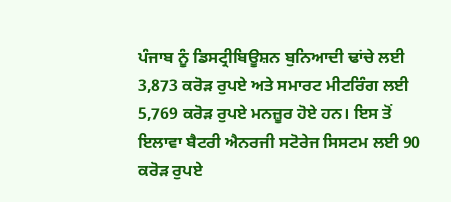ਪੰਜਾਬ ਨੂੰ ਡਿਸਟ੍ਰੀਬਿਊਸ਼ਨ ਬੁਨਿਆਦੀ ਢਾਂਚੇ ਲਈ 3,873 ਕਰੋੜ ਰੁਪਏ ਅਤੇ ਸਮਾਰਟ ਮੀਟਰਿੰਗ ਲਈ 5,769 ਕਰੋੜ ਰੁਪਏ ਮਨਜ਼ੂਰ ਹੋਏ ਹਨ। ਇਸ ਤੋਂ ਇਲਾਵਾ ਬੈਟਰੀ ਐਨਰਜੀ ਸਟੋਰੇਜ ਸਿਸਟਮ ਲਈ 90 ਕਰੋੜ ਰੁਪਏ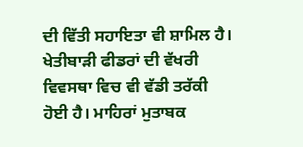ਦੀ ਵਿੱਤੀ ਸਹਾਇਤਾ ਵੀ ਸ਼ਾਮਿਲ ਹੈ। ਖੇਤੀਬਾੜੀ ਫੀਡਰਾਂ ਦੀ ਵੱਖਰੀ ਵਿਵਸਥਾ ਵਿਚ ਵੀ ਵੱਡੀ ਤਰੱਕੀ ਹੋਈ ਹੈ। ਮਾਹਿਰਾਂ ਮੁਤਾਬਕ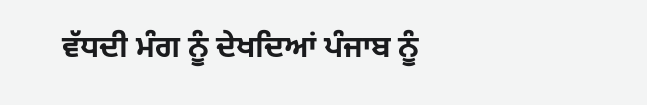ਵੱਧਦੀ ਮੰਗ ਨੂੰ ਦੇਖਦਿਆਂ ਪੰਜਾਬ ਨੂੰ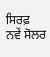ਸਿਰਫ਼ ਨਵੇਂ ਸੋਲਰ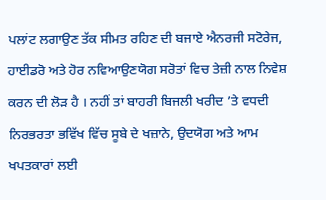ਪਲਾਂਟ ਲਗਾਉਣ ਤੱਕ ਸੀਮਤ ਰਹਿਣ ਦੀ ਬਜਾਏ ਐਨਰਜੀ ਸਟੋਰੇਜ, ਹਾਈਡਰੋ ਅਤੇ ਹੋਰ ਨਵਿਆਉਣਯੋਗ ਸਰੋਤਾਂ ਵਿਚ ਤੇਜ਼ੀ ਨਾਲ ਨਿਵੇਸ਼ ਕਰਨ ਦੀ ਲੋੜ ਹੈ । ਨਹੀਂ ਤਾਂ ਬਾਹਰੀ ਬਿਜਲੀ ਖਰੀਦ ’ਤੇ ਵਧਦੀ ਨਿਰਭਰਤਾ ਭਵਿੱਖ ਵਿੱਚ ਸੂਬੇ ਦੇ ਖਜ਼ਾਨੇ, ਉਦਯੋਗ ਅਤੇ ਆਮ ਖਪਤਕਾਰਾਂ ਲਈ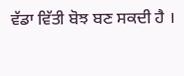ਵੱਡਾ ਵਿੱਤੀ ਬੋਝ ਬਣ ਸਕਦੀ ਹੈ ।